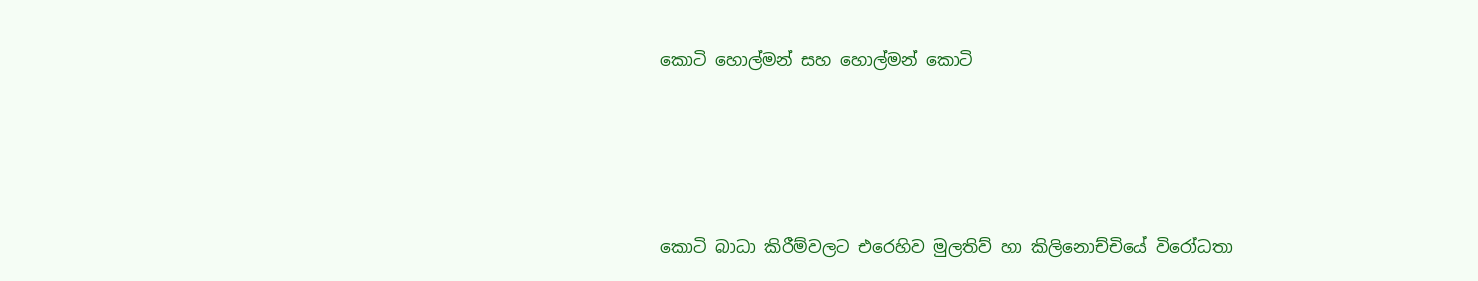කොටි හොල්මන් සහ හොල්මන් කොටි




කොටි බාධා කිරීම්වලට එරෙහිව මුලතිව් හා කිලිනොච්චියේ විරෝධතා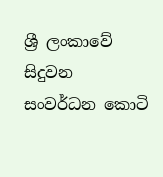ශ්‍රී ලංකාවේ සිදුවන සංවර්ධන කොටි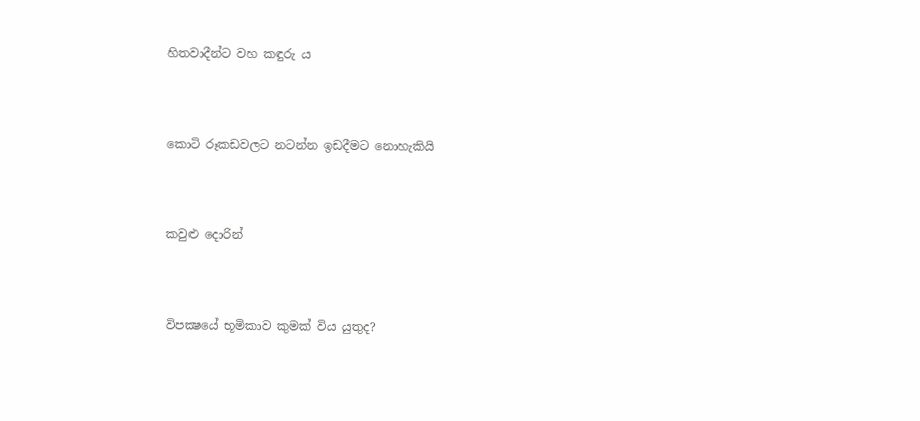හිතවාදීන්ට වහ කඳුරු ය




කොටි රූකඩවලට නටන්න ඉඩදීමට නොහැකියි




කවුළු දොරින්




විපක්‍ෂයේ භූමිකාව කුමක් විය යුතුද?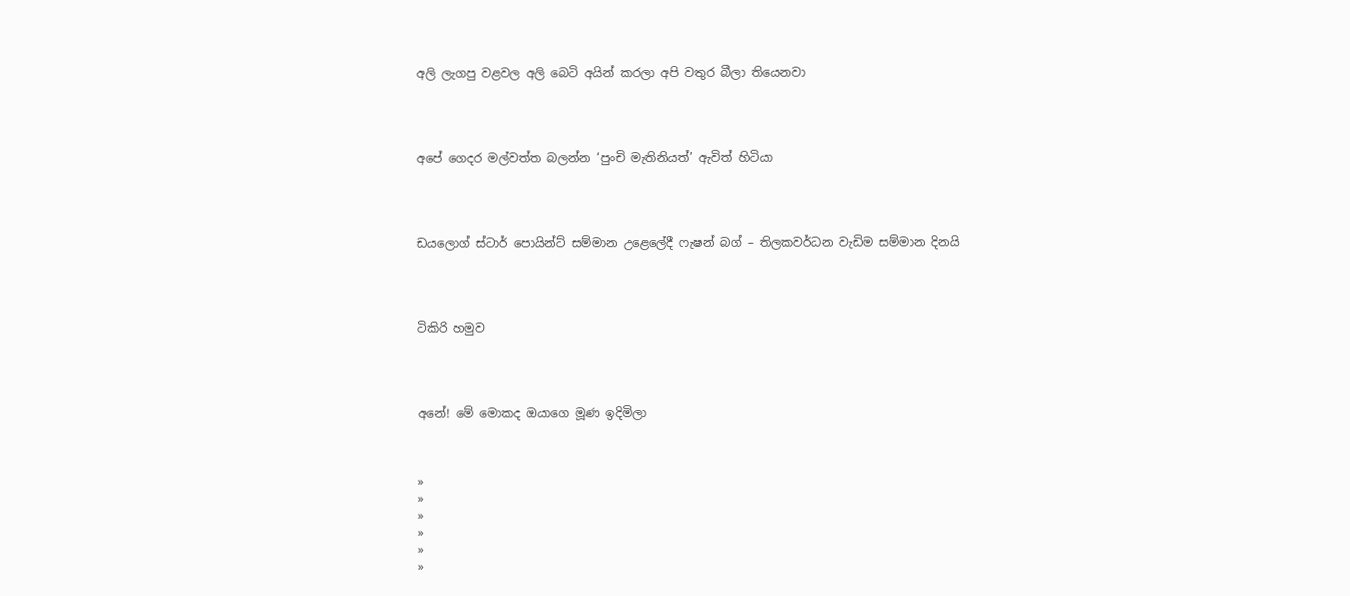අලි ලැගපු වළවල අලි බෙටි අයින් කරලා අපි වතුර බීලා තියෙනවා




අපේ ගෙදර මල්වත්ත බලන්න ‘පුංචි මැතිනියත්’ ඇවිත් හිටියා




ඩයලොග් ස්ටාර් පොයින්ට් සම්මාන උළෙලේදී ෆැෂන් බග් – තිලකවර්ධන වැඩිම සම්මාන දිනයි




ටිකිරි හමුව




අනේ! මේ මොකද ඔයාගෙ මූණ ඉදිමිලා



»
»
»
»
»
»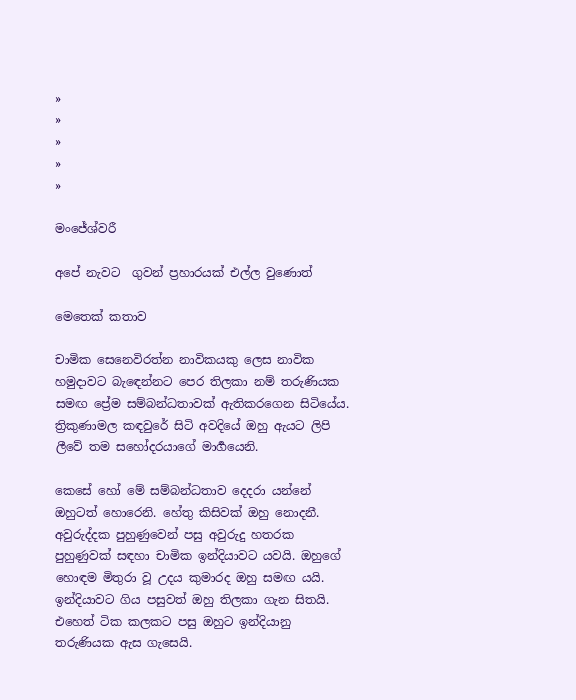»
»
»
»
»

මංජේශ්වරී

අපේ නැවට  ගුවන් ප්‍රහාරයක් එල්ල වුණොත්

මෙතෙක් කතාව

චාමික සෙනෙවිරත්න නාවිකයකු ලෙස නාවික හමුදාවට බැඳෙන්නට පෙර තිලකා නම් තරුණියක සමඟ ප්‍රේම සම්බන්ධතාවක් ඇතිකරගෙන සිටියේය. ත්‍රිකුණාමල කඳවුරේ සිටි අවදියේ ඔහු ඇයට ලිපි ලීවේ තම සහෝදරයාගේ මාර්‍ගයෙනි.

කෙසේ හෝ මේ සම්බන්ධතාව දෙදරා යන්නේ ඔහුටත් හොරෙනි. හේතු කිසිවක් ඔහු නොදනී. අවුරුද්දක පුහුණුවෙන් පසු අවුරුදු හතරක පුහුණුවක් සඳහා චාමික ඉන්දියාවට යවයි. ඔහුගේ හොඳම මිතුරා වූ උදය කුමාරද ඔහු සමඟ යයි. ඉන්දියාවට ගිය පසුවත් ඔහු තිලකා ගැන සිතයි. එහෙත් ටික කලකට පසු ඔහුට ඉන්දියානු තරුණියක ඇස ගැසෙයි.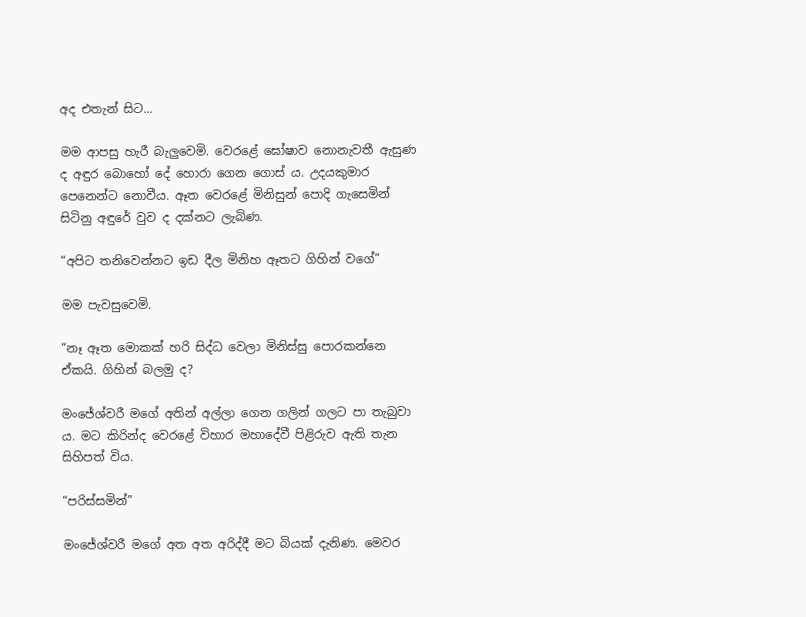අද එතැන් සිට...

මම ආපසු හැරී බැලුවෙමි. වෙරළේ ඝෝෂාව නොනැවතී ඇසුණ ද අඳුර බොහෝ දේ හොරා ගෙන ගොස් ය. උදයකුමාර පෙනෙන්ට නොවීය. ඈත වෙරළේ මිනිසුන් පොදි ගැසෙමින් සිටිනු අඳුරේ වුව ද දක්නට ලැබිණ.

“අපිට තනිවෙන්නට ඉඩ දීල මිනිහ ඈතට ගිහින් වගේ”

මම පැවසුවෙමි.

“නෑ ඈත මොකක් හරි සිද්ධ වෙලා මිනිස්සු පොරකන්නෙ ඒකයි. ගිහින් බලමු ද?

මංජේශ්වරී මගේ අතින් අල්ලා ගෙන ගලින් ගලට පා තැබුවා ය. මට කිරින්ද වෙරළේ විහාර මහාදේවී පිළිරුව ඇති තැන සිහිපත් විය.

“පරිස්සමින්”

මංජේශ්වරී මගේ අත අත අරිද්දී මට බියක් දැනිණ. මෙවර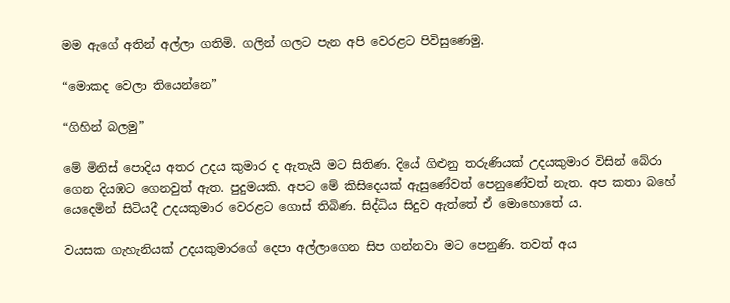මම ඇගේ අතින් අල්ලා ගතිමි. ගලින් ගලට පැන අපි වෙරළට පිවිසුණෙමු.

“මොකද වෙලා තියෙන්නෙ”

“ගිහින් බලමු”

මේ මිනිස් පොදිය අතර උදය කුමාර ද ඇතැයි මට සිතිණ. දියේ ගිළුනු තරුණියක් උදයකුමාර විසින් බේරා ගෙන දියඹට ගෙනවුත් ඇත. පුදුමයකි. අපට මේ කිසිදෙයක් ඇසුණේවත් පෙනුණේවත් නැත. අප කතා බහේ යෙදෙමින් සිටියදී උදයකුමාර වෙරළට ගොස් තිබිණ. සිද්ධිය සිදුව ඇත්තේ ඒ මොහොතේ ය.

වයසක ගැහැනියක් උදයකුමාරගේ දෙපා අල්ලාගෙන සිප ගන්නවා මට පෙනුණි. තවත් අය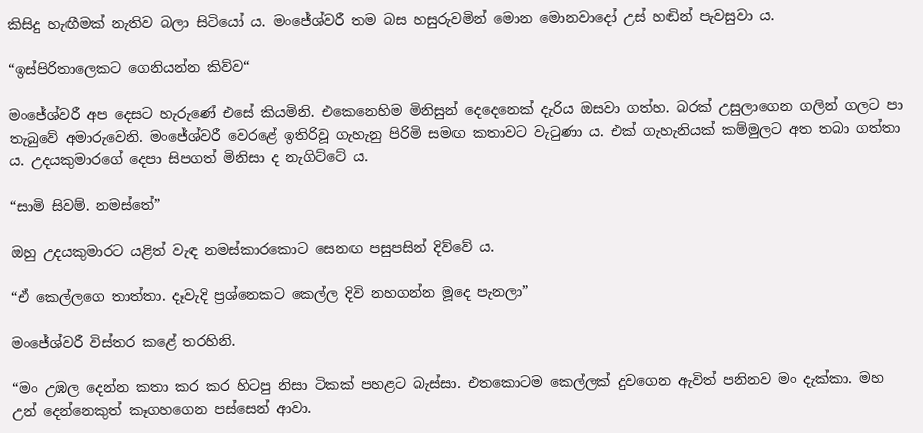කිසිදු හැඟීමක් නැතිව බලා සිටියෝ ය. මංජේශ්වරී තම බස හසුරුවමින් මොන මොනවාදෝ උස් හඬින් පැවසුවා ය.

“ඉස්පිරිතාලෙකට ගෙනියන්න කිව්ව“

මංජේශ්වරී අප දෙසට හැරුණේ එසේ කියමිනි. එකෙනෙහිම මිනිසුන් දෙදෙනෙක් දැරිය ඔසවා ගත්හ. බරක් උසුලාගෙන ගලින් ගලට පා තැබුවේ අමාරුවෙනි. මංජේශ්වරී වෙරළේ ඉතිරිවූ ගැහැනු පිරිමි සමඟ කතාවට වැටුණා ය. එක් ගැහැනියක් කම්මුලට අත තබා ගත්තා ය. උදයකුමාරගේ දෙපා සිපගත් මිනිසා ද නැගිට්ටේ ය.

“සාමි සිවම්. නමස්තේ”

ඔහු උදයකුමාරට යළිත් වැඳ නමස්කාරකොට සෙනඟ පසුපසින් දිව්වේ ය.

“ඒ කෙල්ලගෙ තාත්තා. දෑවැදි ප්‍රශ්නෙකට කෙල්ල දිවි නහගන්න මූදෙ පැනලා”

මංජේශ්වරී විස්තර කළේ තරහිනි.

“මං උඹල දෙන්න කතා කර කර හිටපු නිසා ටිකක් පහළට බැස්සා. එතකොටම කෙල්ලක් දුවගෙන ඇවිත් පනිනව මං දැක්කා. මහ උන් දෙන්නෙකුත් කෑගහගෙන පස්සෙන් ආවා.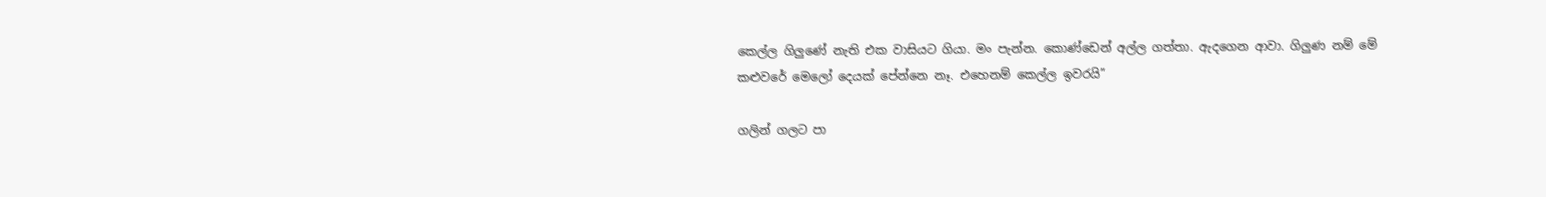කෙල්ල ගිලුණේ නැති එක වාසියට ගියා. මං පැන්න. කොණ්ඩෙන් අල්ල ගත්තා. ඇදගෙන ආවා. ගිලුණ නම් මේ කළුවරේ මෙලෝ දෙයක් පේන්නෙ නෑ. එහෙනම් කෙල්ල ඉවරයි”

ගලින් ගලට පා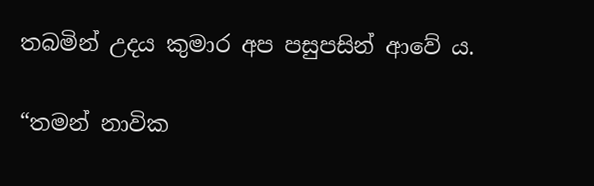තබමින් උදය කුමාර අප පසුපසින් ආවේ ය.

“තමන් නාවික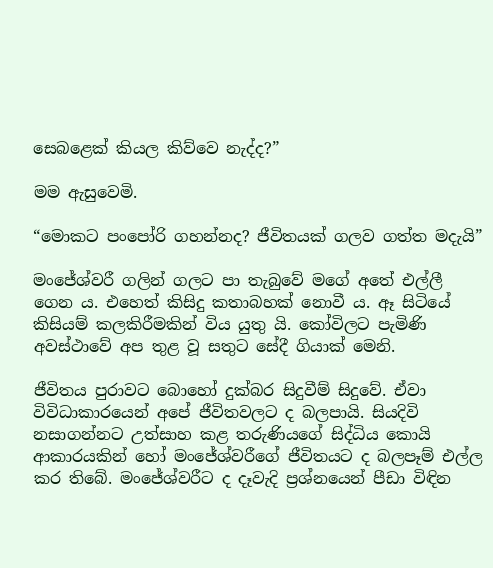සෙබළෙක් කියල කිව්වෙ නැද්ද?”

මම ඇසුවෙමි.

“මොකට පංපෝරි ගහන්නද? ජීවිතයක් ගලව ගත්ත මදැයි”

මංජේශ්වරී ගලින් ගලට පා තැබුවේ මගේ අතේ එල්ලී ගෙන ය. එහෙත් කිසිදු කතාබහක් නොවී ය. ඈ සිටියේ කිසියම් කලකිරීමකින් විය යුතු යි. කෝවිලට පැමිණි අවස්ථාවේ අප තුළ වූ සතුට සේදී ගියාක් මෙනි.

ජීවිතය පුරාවට බොහෝ දුක්බර සිදුවීම් සිදුවේ. ඒවා විවිධාකාරයෙන් අපේ ජීවිතවලට ද බලපායි. සියදිවි නසාගන්නට උත්සාහ කළ තරුණියගේ සිද්ධිය කොයි ආකාරයකින් හෝ මංජේශ්වරීගේ ජීවිතයට ද බලපෑම් එල්ල කර තිබේ. මංජේශ්වරීට ද දෑවැදි ප්‍රශ්නයෙන් පීඩා විඳින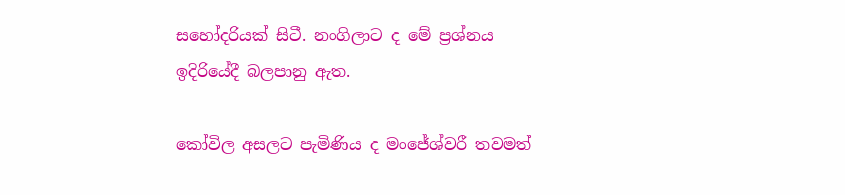සහෝදරියක් සිටී. නංගිලාට ද මේ ප්‍රශ්නය ඉදිරියේදී බලපානු ඇත.

කෝවිල අසලට පැමිණිය ද මංජේශ්වරී තවමත්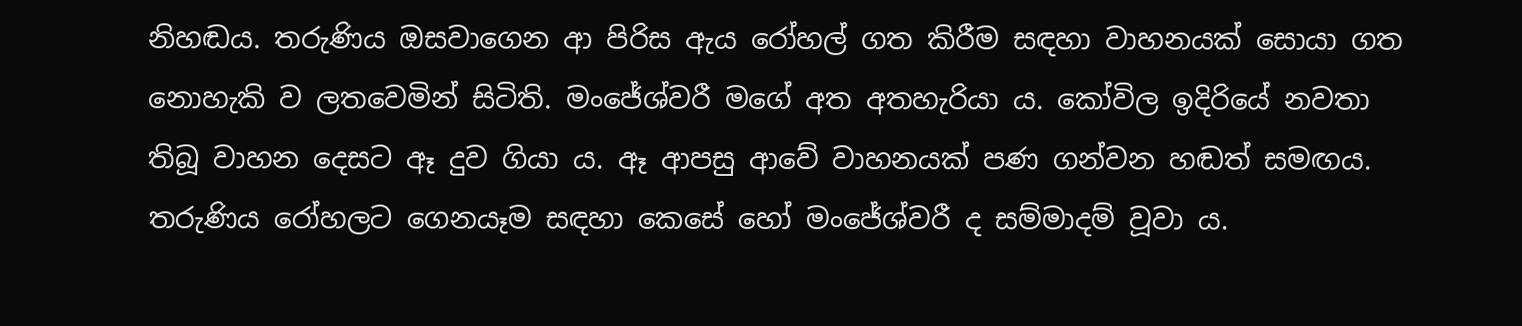නිහඬය. තරුණිය ඔසවාගෙන ආ පිරිස ඇය රෝහල් ගත කිරීම සඳහා වාහනයක් සොයා ගත නොහැකි ව ලතවෙමින් සිටිති. මංජේශ්වරී මගේ අත අතහැරියා ය. කෝවිල ඉදිරියේ නවතා තිබූ වාහන දෙසට ඈ දුව ගියා ය. ඈ ආපසු ආවේ වාහනයක් පණ ගන්වන හඬත් සමඟය. තරුණිය රෝහලට ගෙනයෑම සඳහා කෙසේ හෝ මංජේශ්වරී ද සම්මාදම් වූවා ය.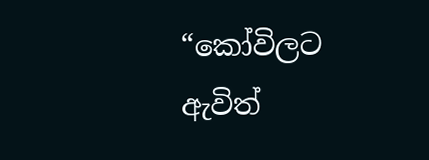“කෝවිලට ඇවිත්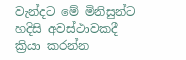වැන්දට මේ මිනිසුන්ට හදිසි අවස්ථාවකදී ක්‍රියා කරන්න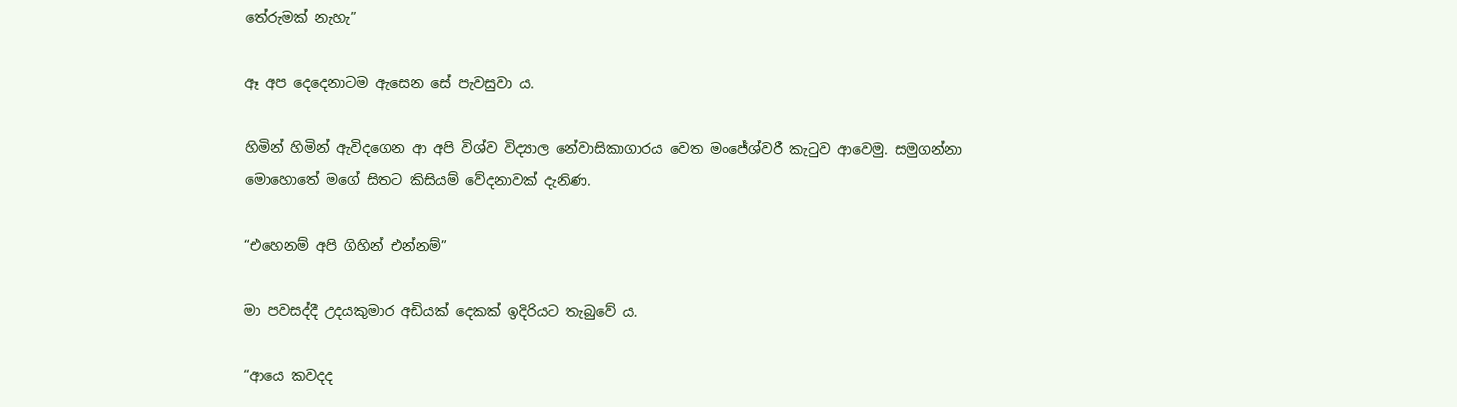තේරුමක් නැහැ”

ඈ අප දෙදෙනාටම ඇසෙන සේ පැවසුවා ය.

හිමින් හිමින් ඇවිදගෙන ආ අපි විශ්ව විද්‍යාල නේවාසිකාගාරය වෙත මංජේශ්වරී කැටුව ආවෙමු. සමුගන්නා මොහොතේ මගේ සිතට කිසියම් වේදනාවක් දැනිණ.

“එහෙනම් අපි ගිහින් එන්නම්”

මා පවසද්දී උදයකුමාර අඩියක් දෙකක් ඉදිරියට තැබුවේ ය.

“ආයෙ කවදද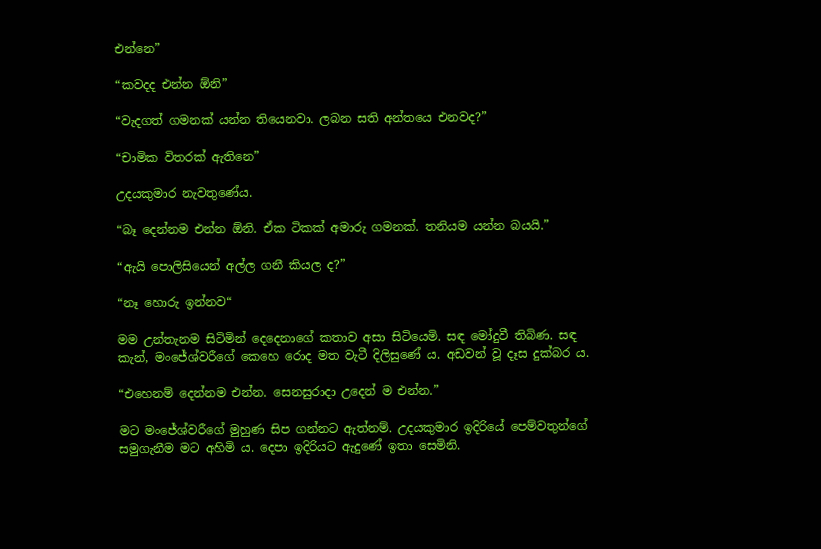එන්නෙ”

“කවදද එන්න ඕනි”

“වැදගත් ගමනක් යන්න තියෙනවා. ලබන සති අන්තයෙ එනවද?”

“චාමික විතරක් ඇතිනෙ”

උදයකුමාර නැවතුණේය.

“බෑ දෙන්නම එන්න ඕනි. ඒක ටිකක් අමාරු ගමනක්. තනියම යන්න බයයි.”

“ඇයි පොලිසියෙන් අල්ල ගනී කියල ද?”

“නෑ හොරු ඉන්නව“

මම උන්තැනම සිටිමින් දෙදෙනාගේ කතාව අසා සිටියෙමි. සඳ මෝදුවී තිබිණ. සඳ කැන්, මංජේශ්වරීගේ කෙහෙ රොද මත වැටී දිලිසුණේ ය. අඩවන් වූ දෑස දුක්බර ය.

“එහෙනම් දෙන්නම එන්න. සෙනසුරාදා උදෙන් ම එන්න.”

මට මංජේශ්වරීගේ මුහුණ සිප ගන්නට ඇත්නම්. උදයකුමාර ඉදිරියේ පෙම්වතුන්ගේ සමුගැනීම මට අහිමි ය. දෙපා ඉදිරියට ඇදුණේ ඉතා සෙමිනි.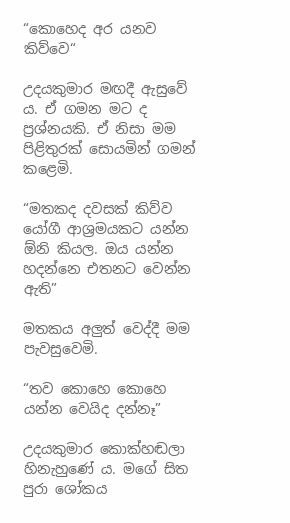“කොහෙද අර යනව කිව්වෙ“

උදයකුමාර මඟදී ඇසුවේ ය. ඒ ගමන මට ද ප්‍රශ්නයකි. ඒ නිසා මම පිළිතුරක් සොයමින් ගමන් කළෙමි.

“මතකද දවසක් කිව්ව යෝගී ආශ්‍රමයකට යන්න ඕනි කියල. ඔය යන්න හදන්නෙ එතනට වෙන්න ඇති”

මතකය අලුත් වෙද්දී මම පැවසුවෙමි.

“තව කොහෙ කොහෙ යන්න වෙයිද දන්නෑ”

උදයකුමාර කොක්හඬලා හිනැහුණේ ය. මගේ සිත පුරා ශෝකය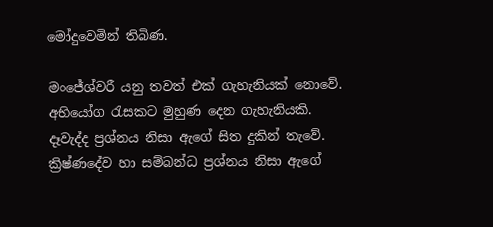මෝදුවෙමින් තිබිණ.

මංජේශ්වරී යනු තවත් එක් ගැහැනියක් නොවේ. අභියෝග රැසකට මුහුණ දෙන ගැහැනියකි. දෑවැද්ද ප්‍රශ්නය නිසා ඇගේ සිත දුකින් තැවේ. ක්‍රිෂ්ණදේව හා සම්බන්ධ ප්‍රශ්නය නිසා ඇගේ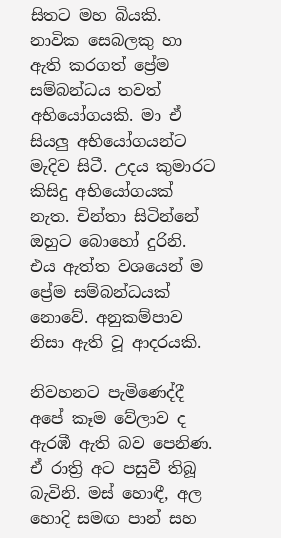සිතට මහ බියකි. නාවික සෙබලකු හා ඇති කරගත් ප්‍රේම සම්බන්ධය තවත් අභියෝගයකි. මා ඒ සියලු අභියෝගයන්ට මැදිව සිටී. උදය කුමාරට කිසිදු අභියෝගයක් නැත. චින්තා සිටින්නේ ඔහුට බොහෝ දුරිනි. එය ඇත්ත වශයෙන් ම ප්‍රේම සම්බන්ධයක් නොවේ. අනුකම්පාව නිසා ඇති වූ ආදරයකි.

නිවහනට පැමිණෙද්දී අපේ කෑම වේලාව ද ඇරඹී ඇති බව පෙනිණ. ඒ රාත්‍රි අට පසුවී තිබූ බැවිනි. මස් හොඳී, අල හොදි සමඟ පාන් සහ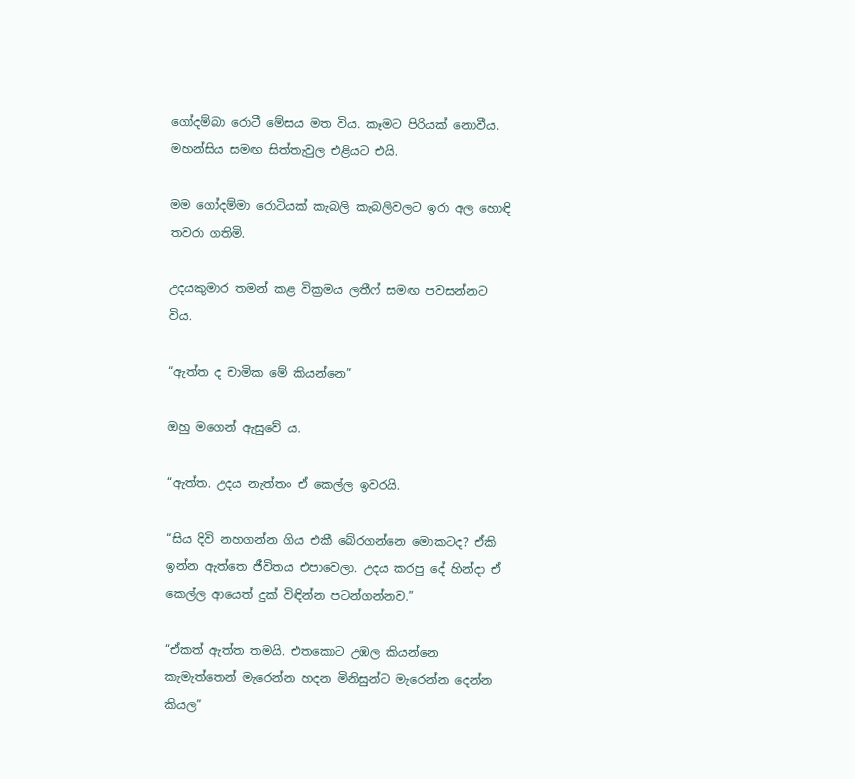ගෝදම්බා රොටී මේසය මත විය. කෑමට පිරියක් නොවීය. මහන්සිය සමඟ සිත්තැවුල එළියට එයි.

මම ගෝදම්මා රොටියක් කැබලි කැබලිවලට ඉරා අල හොඳි තවරා ගතිමි.

උදයකුමාර තමන් කළ වික්‍රමය ලතීෆ් සමඟ පවසන්නට විය.

“ඇත්ත ද චාමික මේ කියන්නෙ”

ඔහු මගෙන් ඇසුවේ ය.

“ඇත්ත. උදය නැත්තං ඒ කෙල්ල ඉවරයි.

“සිය දිවි නහගන්න ගිය එකී බේරගන්නෙ මොකටද? ඒකි ඉන්න ඇත්තෙ ජීවිතය එපාවෙලා. උදය කරපු දේ හින්දා ඒ කෙල්ල ආයෙත් දුක් විඳින්න පටන්ගන්නව.”

“ඒකත් ඇත්ත තමයි. එතකොට උඹල කියන්නෙ කැමැත්තෙන් මැරෙන්න හදන මිනිසුන්ට මැරෙන්න දෙන්න කියල”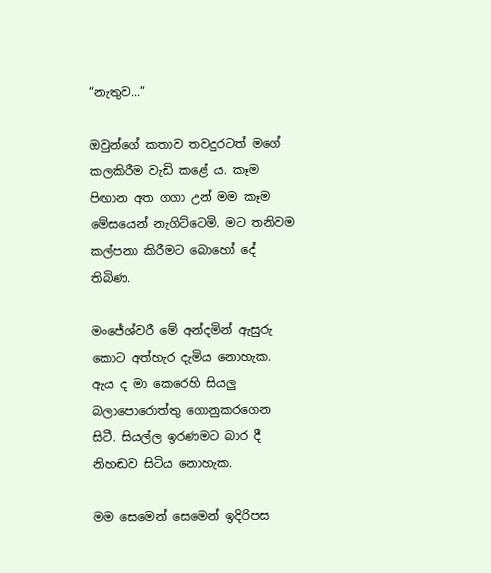“නැතුව...”

ඔවුන්ගේ කතාව තවදුරටත් මගේ කලකිරීම වැඩි කළේ ය. කෑම පිඟාන අත ගගා උන් මම කෑම මේසයෙන් නැගිට්ටෙමි. මට තනිවම කල්පනා කිරීමට බොහෝ දේ තිබිණ.

මංජේශ්වරී මේ අන්දමින් ඇසුරු කොට අත්හැර දැමිය නොහැක. ඇය ද මා කෙරෙහි සියලු බලාපොරොත්තු ගොනුකරගෙන සිටී. සියල්ල ඉරණමට බාර දී නිහඬව සිටිය නොහැක.

මම සෙමෙන් සෙමෙන් ඉදිරිපස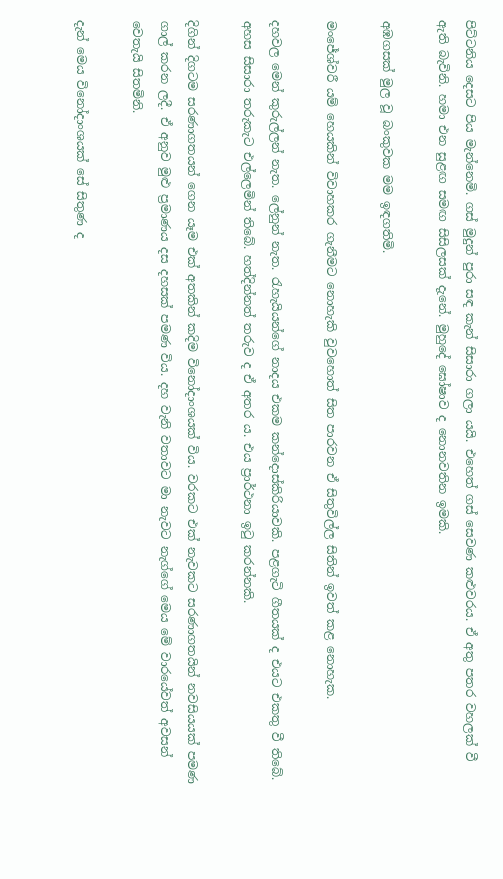පිට්ටනිය දෙසට පිය මැන්නෙමි. ගස් මුදුන් පුරා සඳ කැන් සිසාරා ගලා යයි. එහෙත් ගස් සෙවණ කළුවරය. ඒ අතු පතර වහලක් වී ඇති බැවිනි. හමා එන සුළඟ සමඟ සිසිලසක් දැනේ. මුහුදේ ඝෝෂාව ද නොනවතින ඉමකි.

අඹගසක් මුල වූ බංකුවක මම ඉඳගතිමි.

මංජේශ්වරී යම් හෙයකින් විවාහකර ගැනීමට නොහැකි වුවහොත් සිත පාරවන ඒ සිතුවිල්ල සිතින් ඉවත් කළ නොහැක.

දහවල මෙන් කුරුල්ලන් නැත. ලේනුන් නැත. රැහැයියන්ගේ නාදය එකම කන්දොස්කිරියාවකි. පළගැටි ගීතයක් ද එයට එකතු වී තිබේ. අහස සිසාරා තරුකැට එල්ලෙමින් තිබේ. හත්දින්නත් තරුව ද ඒ අතර ය. එය ප්‍රාර්ථනා ඉටු කරන්නකි.

දිගින් දිගටම සරණාගතයන් ගෙන යෑම එක් අතකින් කදිම විනෝදාංශයක් විය. වරකට එක් නැවකට සරණාගතයින් නවසියයක් පමණ ගාල් කරන ලදී. ඒ අනුව මුළු ප්‍රමාණය දස දහසක් පමණ විය. දහ වැනි වතාවට මා නැවට නැග්ගේ මෙය මේ වාරයේවත් අවසන් වෙතැයි සිතමිනි.

දැන් මෙය විනෝදාංශයක් සේ සිතුණ ද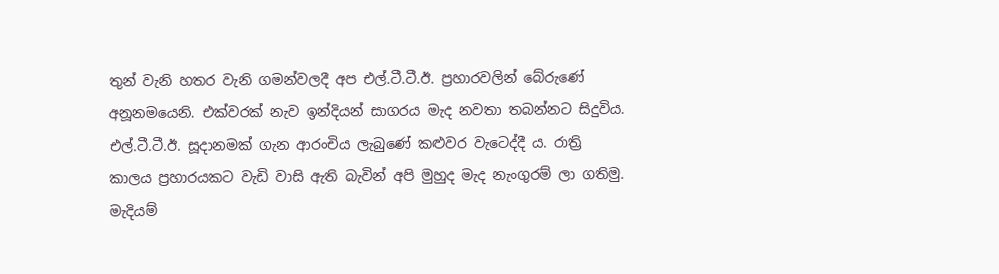තුන් වැනි හතර වැනි ගමන්වලදී අප එල්.ටී.ටී.ඊ. ප්‍රහාරවලින් බේරුණේ අනූනමයෙනි. එක්වරක් නැව ඉන්දියන් සාගරය මැද නවතා තබන්නට සිදුවිය. එල්.ටී.ටී.ඊ. සූදානමක් ගැන ආරංචිය ලැබුණේ කළුවර වැටෙද්දී ය. රාත්‍රි කාලය ප්‍රහාරයකට වැඩි වාසි ඇති බැවින් අපි මුහුද මැද නැංගුරම් ලා ගතිමු. මැදියම්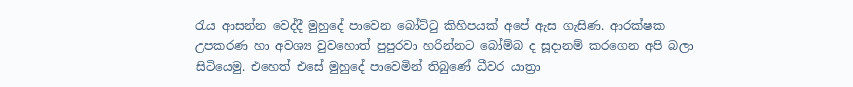රැය ආසන්න වෙද්දී මුහුදේ පාවෙන බෝට්ටු කිහිපයක් අපේ ඇස ගැසිණ. ආරක්ෂක උපකරණ හා අවශ්‍ය වුවහොත් පුපුරවා හරින්නට බෝම්බ ද සූදානම් කරගෙන අපි බලා සිටියෙමු. එහෙත් එසේ මුහුදේ පාවෙමින් තිබුණේ ධීවර යාත්‍රා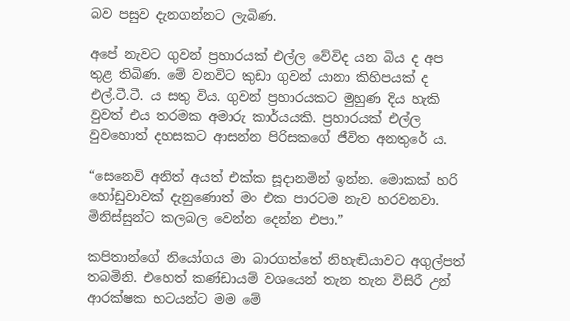බව පසුව දැනගන්නට ලැබිණ.

අපේ නැවට ගුවන් ප්‍රහාරයක් එල්ල වේවිද යන බිය ද අප තුළ තිබිණ. මේ වනවිට කුඩා ගුවන් යානා කිහිපයක් ද එල්.ටී.ටී. ය සතු විය. ගුවන් ප්‍රහාරයකට මුහුණ දිය හැකි වුවත් එය තරමක අමාරු කාර්යයකි. ප්‍රහාරයක් එල්ල වුවහොත් දහසකට ආසන්න පිරිසකගේ ජීවිත අනතුරේ ය.

“සෙනෙවි අනිත් අයත් එක්ක සූදානමින් ඉන්න. මොකක් හරි හෝඩුවාවක් දැනුණොත් මං එක පාරටම නැව හරවනවා. මිනිස්සුන්ට කලබල වෙන්න දෙන්න එපා.”

කපිතාන්ගේ නියෝගය මා බාරගත්තේ නිහැඬියාවට අගුල්පත් තබමිනි. එහෙත් කණ්ඩායම් වශයෙන් තැන තැන විසිරී උන් ආරක්ෂක භටයන්ට මම මේ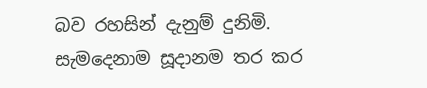බව රහසින් දැනුම් දුනිමි. සැමදෙනාම සූදානම තර කර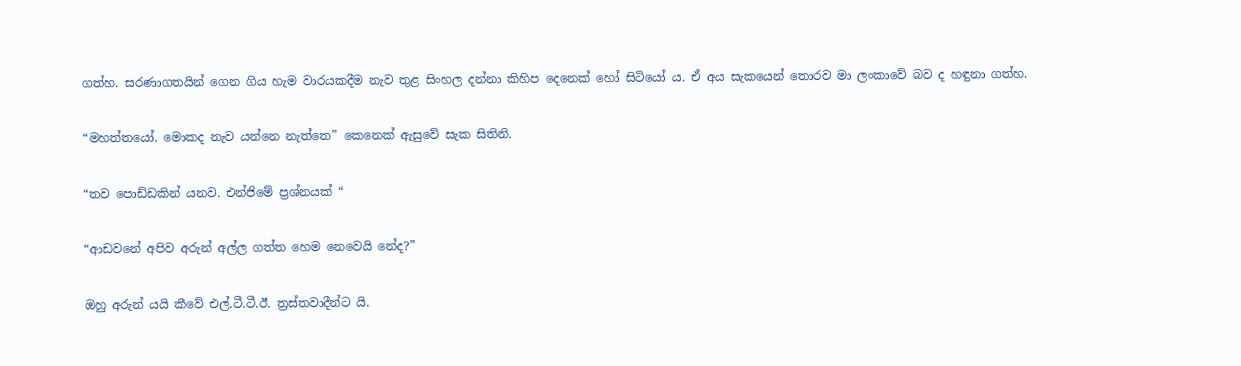ගත්හ. සරණාගතයින් ගෙන ගිය හැම වාරයකදීම නැව තුළ සිංහල දන්නා කිහිප දෙනෙක් හෝ සිටියෝ ය. ඒ අය සැකයෙන් තොරව මා ලංකාවේ බව ද හඳුනා ගත්හ.

“මහත්තයෝ. මොකද නැව යන්නෙ නැත්තෙ” කෙනෙක් ඇසුවේ සැක සිතිනි.

“තව පොඩ්ඩකින් යනව. එන්ජිමේ ප්‍රශ්නයක් “

“ආඩවනේ අපිව අරුන් අල්ල ගත්ත හෙම නෙවෙයි නේද?”

ඔහු අරුන් යයි කීවේ එල්.ටී.ටී.ඊ. ත්‍රස්තවාදීන්ට යි.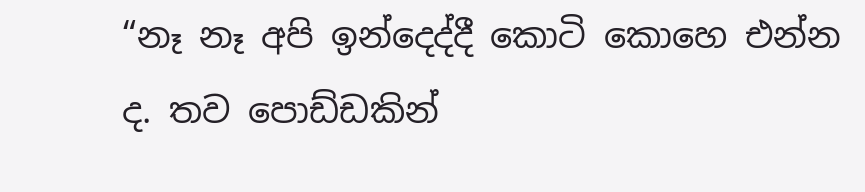“නෑ නෑ අපි ඉන්දෙද්දී කොටි කොහෙ එන්න ද. තව පොඩ්ඩකින්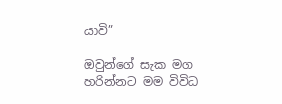යාවි”

ඔවුන්ගේ සැක මග හරින්නට මම විවිධ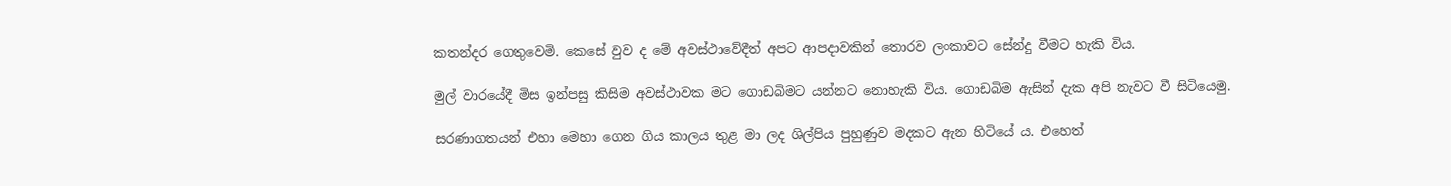කතන්දර ගෙතුවෙමි. කෙසේ වුව ද මේ අවස්ථාවේදීත් අපට ආපදාවකින් තොරව ලංකාවට සේන්දු වීමට හැකි විය.

මුල් වාරයේදී මිස ඉන්පසු කිසිම අවස්ථාවක මට ගොඩබිමට යන්නට නොහැකි විය. ගොඩබිම ඇසින් දැක අපි නැවට වී සිටියෙමු.

සරණාගතයන් එහා මෙහා ගෙන ගිය කාලය තුළ මා ලද ශිල්පිය පුහුණුව මදකට ඇන හිටියේ ය. එහෙත්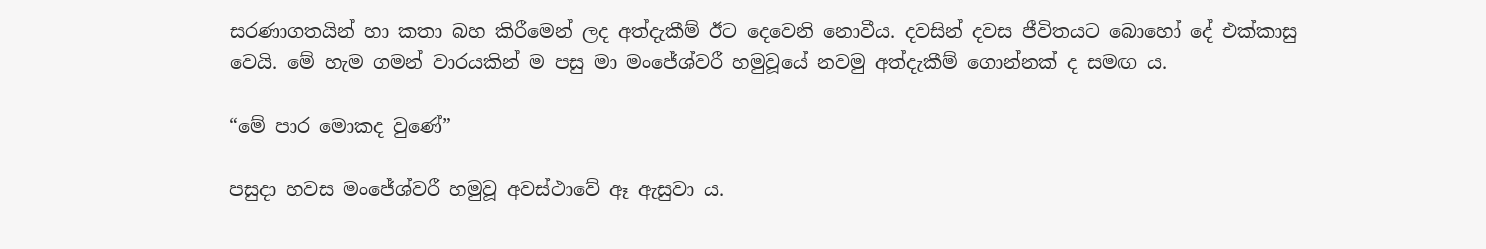සරණාගතයින් හා කතා බහ කිරීමෙන් ලද අත්දැකීම් ඊට දෙවෙනි නොවීය. දවසින් දවස ජීවිතයට බොහෝ දේ එක්කාසු වෙයි. මේ හැම ගමන් වාරයකින් ම පසු මා මංජේශ්වරී හමුවූයේ නවමු අත්දැකීම් ගොන්නක් ද සමඟ ය.

“මේ පාර මොකද වුණේ”

පසුදා හවස මංජේශ්වරී හමුවූ අවස්ථාවේ ඈ ඇසුවා ය.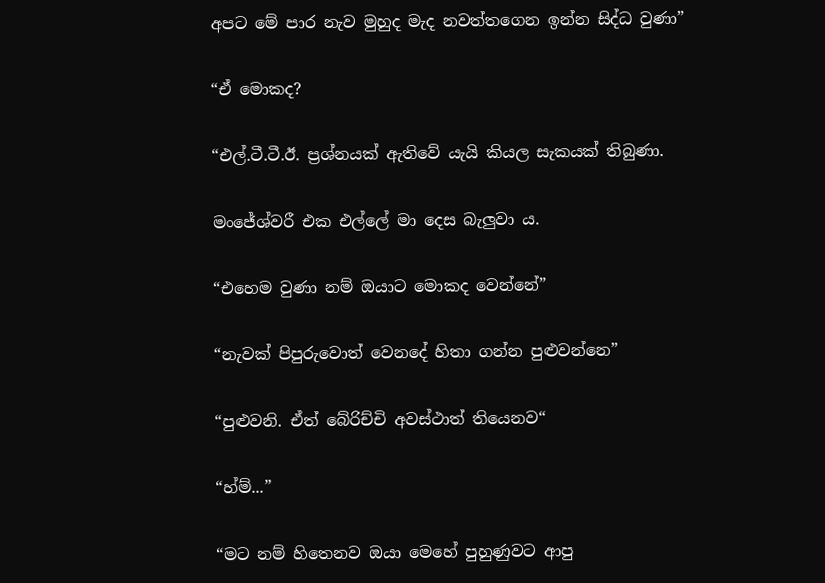අපට මේ පාර නැව මුහුද මැද නවත්තගෙන ඉන්න සිද්ධ වුණා”

“ඒ මොකද?

“එල්.ටී.ටී.ඊ. ප්‍රශ්නයක් ඇතිවේ යැයි කියල සැකයක් තිබුණා.

මංජේශ්වරී එක එල්ලේ මා දෙස බැලුවා ය.

“එහෙම වුණා නම් ඔයාට මොකද වෙන්නේ”

“නැවක් පිපුරුවොත් වෙනදේ හිතා ගන්න පුළුවන්නෙ”

“පුළුවනි. ඒත් බේරිච්චි අවස්ථාත් තියෙනව“

“හ්ම්...”

“මට නම් හිතෙනව ඔයා මෙහේ පුහුණුවට ආපු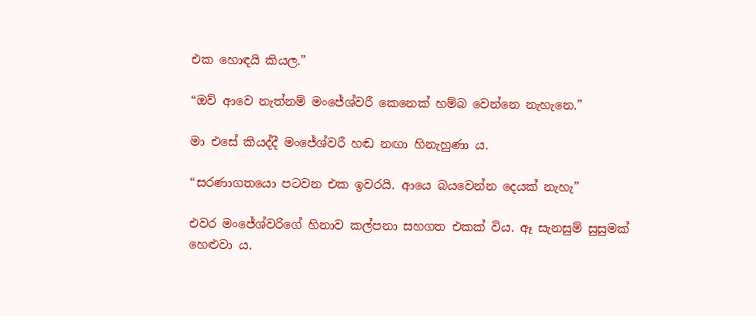එක හොඳයි කියල.”

“ඔව් ආවෙ නැත්නම් මංජේශ්වරී කෙනෙක් හම්බ වෙන්නෙ නැහැනෙ.”

මා එසේ කියද්දී මංජේශ්වරී හඬ නඟා හිනැහුණා ය.

“සරණාගතයො පටවන එක ඉවරයි. ආයෙ බයවෙන්න දෙයක් නැහැ”

එවර මංජේශ්වරිගේ හිනාව කල්පනා සහගත එකක් විය. ඈ සැනසුම් සුසුමක් හෙළුවා ය.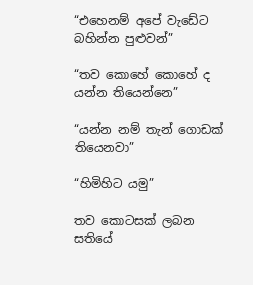“එහෙනම් අපේ වැඩේට බහින්න පුළුවන්”

“තව කොහේ කොහේ ද යන්න තියෙන්නෙ”

“යන්න නම් තැන් ගොඩක් තියෙනවා”

“හිමිහිට යමු”

තව කොටසක් ලබන සතියේ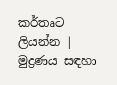කර්තෘට ලියන්න | මුද්‍රණය සඳහා